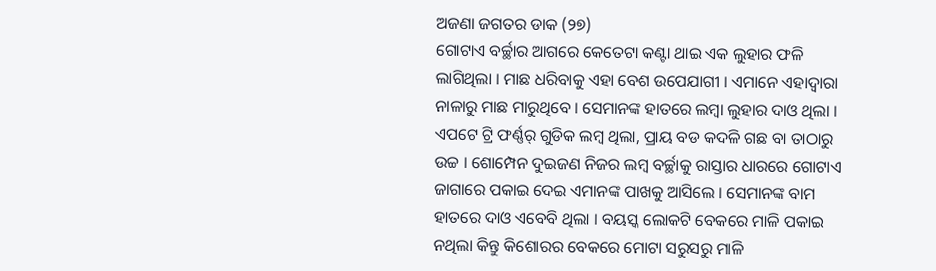ଅଜଣା ଜଗତର ଡାକ (୨୭)
ଗୋଟାଏ ବର୍ଚ୍ଛାର ଆଗରେ କେତେଟା କଣ୍ଟା ଥାଇ ଏକ ଲୁହାର ଫଳି ଲାଗିଥିଲା । ମାଛ ଧରିବାକୁ ଏହା ବେଶ ଉପେଯାଗୀ । ଏମାନେ ଏହାଦ୍ୱାରା ନାଳାରୁ ମାଛ ମାରୁଥିବେ । ସେମାନଙ୍କ ହାତରେ ଲମ୍ବା ଲୁହାର ଦାଓ ଥିଲା । ଏପଟେ ଟ୍ରି ଫର୍ଣ୍ଣର୍ ଗୁଡିକ ଲମ୍ବ ଥିଲା, ପ୍ରାୟ ବଡ କଦଳି ଗଛ ବା ତାଠାରୁ ଉଚ୍ଚ । ଶୋମ୍ପେନ ଦୁଇଜଣ ନିଜର ଲମ୍ବ ବର୍ଚ୍ଛାକୁ ରାସ୍ତାର ଧାରରେ ଗୋଟାଏ ଜାଗାରେ ପକାଇ ଦେଇ ଏମାନଙ୍କ ପାଖକୁ ଆସିଲେ । ସେମାନଙ୍କ ବାମ ହାତରେ ଦାଓ ଏବେବି ଥିଲା । ବୟସ୍କ ଲୋକଟି ବେକରେ ମାଳି ପକାଇ ନଥିଲା କିନ୍ତୁ କିଶୋରର ବେକରେ ମୋଟା ସରୁସରୁ ମାଳି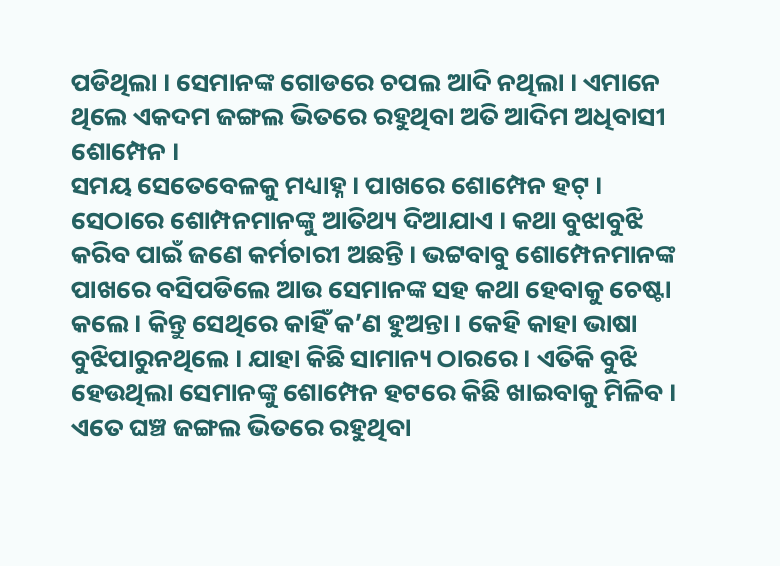ପଡିଥିଲା । ସେମାନଙ୍କ ଗୋଡରେ ଚପଲ ଆଦି ନଥିଲା । ଏମାନେ ଥିଲେ ଏକଦମ ଜଙ୍ଗଲ ଭିତରେ ରହୁଥିବା ଅତି ଆଦିମ ଅଧିବାସୀ ଶୋମ୍ପେନ ।
ସମୟ ସେତେବେଳକୁ ମଧ୍ୟାହ୍ନ । ପାଖରେ ଶୋମ୍ପେନ ହଟ୍ । ସେଠାରେ ଶୋମ୍ପନମାନଙ୍କୁ ଆତିଥ୍ୟ ଦିଆଯାଏ । କଥା ବୁଝାବୁଝି କରିବ ପାଇଁ ଜଣେ କର୍ମଚାରୀ ଅଛନ୍ତି । ଭଟ୍ଟବାବୁ ଶୋମ୍ପେନମାନଙ୍କ ପାଖରେ ବସିପଡିଲେ ଆଉ ସେମାନଙ୍କ ସହ କଥା ହେବାକୁ ଚେଷ୍ଟା କଲେ । କିନ୍ତୁ ସେଥିରେ କାହିଁ କ’ଣ ହୁଅନ୍ତା । କେହି କାହା ଭାଷା ବୁଝିପାରୁନଥିଲେ । ଯାହା କିଛି ସାମାନ୍ୟ ଠାରରେ । ଏତିକି ବୁଝି ହେଉଥିଲା ସେମାନଙ୍କୁ ଶୋମ୍ପେନ ହଟରେ କିଛି ଖାଇବାକୁ ମିଳିବ । ଏତେ ଘଞ୍ଚ ଜଙ୍ଗଲ ଭିତରେ ରହୁଥିବା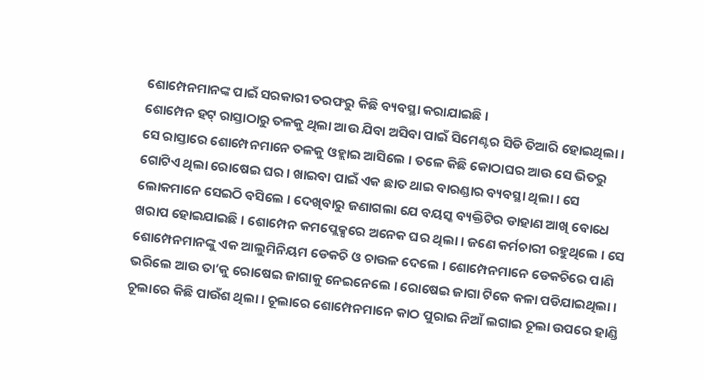ଶୋମ୍ପେନମାନଙ୍କ ପାଇଁ ସରକାରୀ ତରଫରୁ କିଛି ବ୍ୟବସ୍ଥା କରାଯାଇଛି ।
ଶୋମ୍ପେନ ହଟ୍ ରାସ୍ତାଠାରୁ ତଳକୁ ଥିଲା ଆଉ ଯିବା ଅସିବା ପାଇଁ ସିମେଣ୍ଟର ସିଡି ତିଆରି ହୋଇଥିଲା । ସେ ରାସ୍ତାରେ ଶୋମ୍ପେନମାନେ ତଳକୁ ଓହ୍ଲାଇ ଆସିଲେ । ତଳେ କିଛି କୋଠାଘର ଆଉ ସେ ଭିତରୁ ଗୋଟିଏ ଥିଲା ରୋଷେଇ ଘର । ଖାଇବା ପାଇଁ ଏକ ଛାତ ଥାଇ ବାରଣ୍ଡାର ବ୍ୟବସ୍ଥା ଥିଲା । ସେ ଲୋକମାନେ ସେଇଠି ବସିଲେ । ଦେଖିବାରୁ ଜଣାଗଲା ଯେ ବୟସ୍କ ବ୍ୟକ୍ତିଟିର ଡାହାଣ ଆଖି ବୋଧେ ଖରାପ ହୋଇଯାଇଛି । ଶୋମ୍ପେନ କମପ୍ଲେକ୍ସରେ ଅନେକ ଘର ଥିଲା । ଜଣେ କର୍ମଚାରୀ ରହୁଥିଲେ । ସେ ଶୋମ୍ପେନମାନଙ୍କୁ ଏକ ଆଲୁମିନିୟମ ଡେକଚି ଓ ଚାଉଳ ଦେଲେ । ଶୋମ୍ପେନମାନେ ଡେକଚିରେ ପାଣି ଭରିଲେ ଆଉ ତା’କୁ ରୋଷେଇ ଜାଗାକୁ ନେଇନେଲେ । ରୋଷେଇ ଜାଗା ଟିକେ କଳା ପଡିଯାଇଥିଲା । ଚୂଲାରେ କିଛି ପାଉଁଶ ଥିଲା । ଚୂଲାରେ ଶୋମ୍ପେନମାନେ କାଠ ପୁରାଇ ନିଆଁ ଲଗାଇ ଚୂଲା ଉପରେ ହାଣ୍ଡି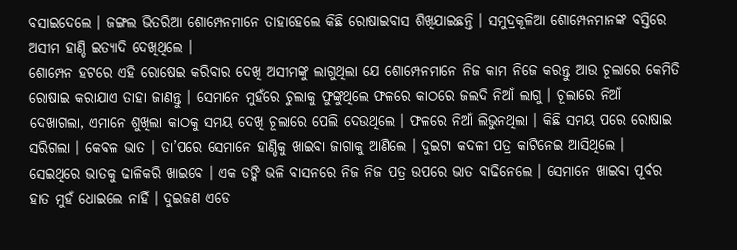ବସାଇଦେଲେ । ଜଙ୍ଗଲ ଭିତରିଆ ଶୋମ୍ପେନମାନେ ତାହାହେଲେ କିଛି ରୋଷାଇବାସ ଶିଖିଯାଇଛନ୍ତି । ସମୁଦ୍ରକୂଳିଆ ଶୋମ୍ପେନମାନଙ୍କ ବସ୍ତିରେ ଅସୀମ ହାଣ୍ଡି ଇତ୍ୟାଦି ଦେଖିଥିଲେ ।
ଶୋମ୍ପେନ ହଟରେ ଏହି ରୋଷେଇ କରିବାର ଦେଖି ଅସୀମଙ୍କୁ ଲାଗୁଥିଲା ଯେ ଶୋମ୍ପେନମାନେ ନିଜ କାମ ନିଜେ କରନ୍ତୁ ଆଉ ଚୂଲାରେ କେମିତି ରୋଷାଇ କରାଯାଏ ତାହା ଜାଣନ୍ତୁ । ସେମାନେ ମୁହଁରେ ଚୁଲାକୁ ଫୁଙ୍କୁଥିଲେ ଫଳରେ କାଠରେ ଜଲଦି ନିଆଁ ଲାଗୁ । ଚୂଲାରେ ନିଆଁ ଦେଖାଗଲା, ଏମାନେ ଶୁଖିଲା କାଠକୁ ସମୟ ଦେଖି ଚୂଲାରେ ପେଲି ଦେଉଥିଲେ । ଫଳରେ ନିଆଁ ଲିଭୁନଥିଲା । କିଛି ସମୟ ପରେ ରୋଷାଇ ସରିଗଲା । କେବଳ ଭାତ । ତା’ପରେ ସେମାନେ ହାଣ୍ଡିକୁ ଖାଇବା ଜାଗାକୁ ଆଣିଲେ । ଦୁଇଟା କଦଳୀ ପତ୍ର କାଟିନେଇ ଆସିଥିଲେ । ସେଇଥିରେ ଭାତକୁ ଢାଳିକରି ଖାଇବେ । ଏକ ଡଙ୍କି ଭଳି ବାସନରେ ନିଜ ନିଜ ପତ୍ର ଉପରେ ଭାତ ବାଢିନେଲେ । ସେମାନେ ଖାଇବା ପୂର୍ବର ହାତ ମୁହଁ ଧୋଇଲେ ନାହିଁ । ଦୁଇଜଣ ଏଡେ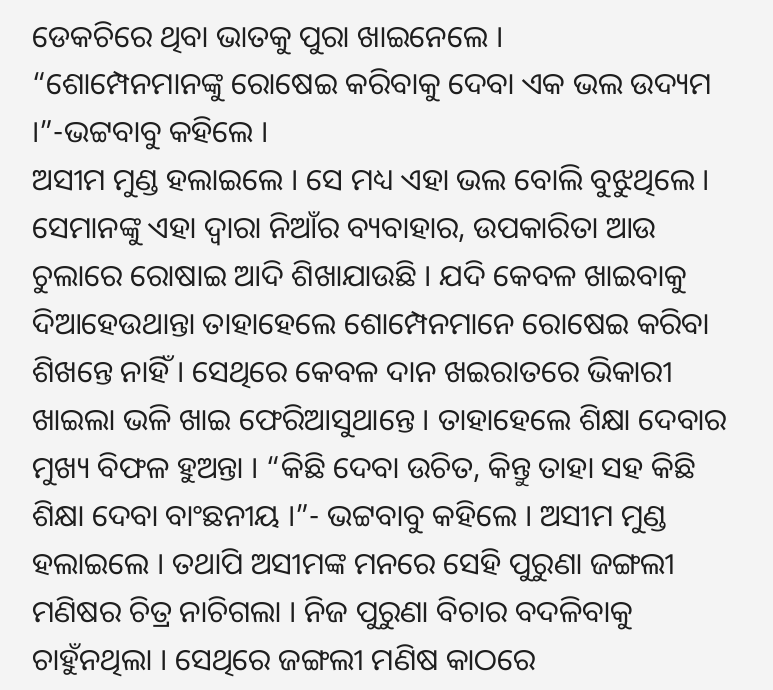ଡେକଚିରେ ଥିବା ଭାତକୁ ପୁରା ଖାଇନେଲେ ।
“ଶୋମ୍ପେନମାନଙ୍କୁ ରୋଷେଇ କରିବାକୁ ଦେବା ଏକ ଭଲ ଉଦ୍ୟମ ।”-ଭଟ୍ଟବାବୁ କହିଲେ ।
ଅସୀମ ମୁଣ୍ଡ ହଲାଇଲେ । ସେ ମଧ୍ୟ ଏହା ଭଲ ବୋଲି ବୁଝୁଥିଲେ । ସେମାନଙ୍କୁ ଏହା ଦ୍ୱାରା ନିଆଁର ବ୍ୟବାହାର, ଉପକାରିତା ଆଉ ଚୁଲାରେ ରୋଷାଇ ଆଦି ଶିଖାଯାଉଛି । ଯଦି କେବଳ ଖାଇବାକୁ ଦିଆହେଉଥାନ୍ତା ତାହାହେଲେ ଶୋମ୍ପେନମାନେ ରୋଷେଇ କରିବା ଶିଖନ୍ତେ ନାହିଁ । ସେଥିରେ କେବଳ ଦାନ ଖଇରାତରେ ଭିକାରୀ ଖାଇଲା ଭଳି ଖାଇ ଫେରିଆସୁଥାନ୍ତେ । ତାହାହେଲେ ଶିକ୍ଷା ଦେବାର ମୁଖ୍ୟ ବିଫଳ ହୁଅନ୍ତା । “କିଛି ଦେବା ଉଚିତ, କିନ୍ତୁ ତାହା ସହ କିଛି ଶିକ୍ଷା ଦେବା ବାଂଛନୀୟ ।”- ଭଟ୍ଟବାବୁ କହିଲେ । ଅସୀମ ମୁଣ୍ଡ ହଲାଇଲେ । ତଥାପି ଅସୀମଙ୍କ ମନରେ ସେହି ପୁରୁଣା ଜଙ୍ଗଲୀ ମଣିଷର ଚିତ୍ର ନାଚିଗଲା । ନିଜ ପୁରୁଣା ବିଚାର ବଦଳିବାକୁ ଚାହୁଁନଥିଲା । ସେଥିରେ ଜଙ୍ଗଲୀ ମଣିଷ କାଠରେ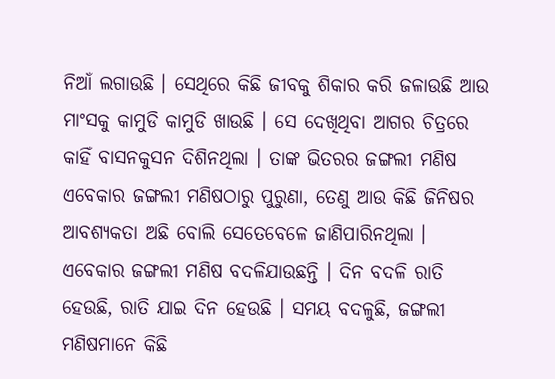ନିଆଁ ଲଗାଉଛି । ସେଥିରେ କିଛି ଜୀବକୁ ଶିକାର କରି ଜଳାଉଛି ଆଉ ମାଂସକୁ କାମୁଡି କାମୁଡି ଖାଉଛି । ସେ ଦେଖିଥିବା ଆଗର ଚିତ୍ରରେ କାହିଁ ବାସନକୁସନ ଦିଶିନଥିଲା । ତାଙ୍କ ଭିତରର ଜଙ୍ଗଲୀ ମଣିଷ ଏବେକାର ଜଙ୍ଗଲୀ ମଣିଷଠାରୁ ପୁରୁଣା, ତେଣୁ ଆଉ କିଛି ଜିନିଷର ଆବଶ୍ୟକତା ଅଛି ବୋଲି ସେତେବେଳେ ଜାଣିପାରିନଥିଲା । ଏବେକାର ଜଙ୍ଗଲୀ ମଣିଷ ବଦଳିଯାଉଛନ୍ତି । ଦିନ ବଦଳି ରାତି ହେଉଛି, ରାତି ଯାଇ ଦିନ ହେଉଛି । ସମୟ ବଦଳୁଛି, ଜଙ୍ଗଲୀ ମଣିଷମାନେ କିଛି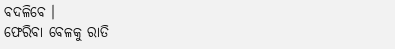ବଦଳିବେ ।
ଫେରିବା ବେଳକୁ ରାତି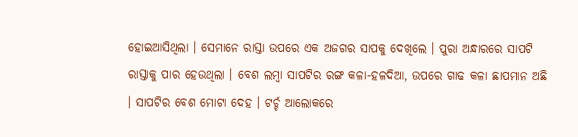ହୋଇଆସିଥିଲା । ସେମାନେ ରାସ୍ତା ଉପରେ ଏକ ଅଜଗର ସାପକୁ ଦେଖିଲେ । ପୁରା ଅନ୍ଧାରରେ ସାପଟି ରାସ୍ତାକୁ ପାର ହେଉଥିଲା । ବେଶ ଲମ୍ବା ସାପଟିର ରଙ୍ଗ କଳା-ହଳଦିଆ, ଉପରେ ଗାଢ କଳା ଛାପମାନ ଅଛି । ସାପଟିର ବେଶ ମୋଟା ଦେହ । ଟର୍ଚ୍ଚ ଆଲୋକରେ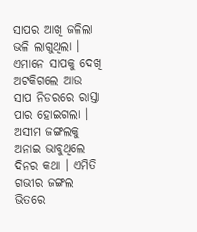ସାପର ଆଖି ଜଳିଲା ଭଳି ଲାଗୁଥିଲା । ଏମାନେ ସାପକୁ ଦେଖି ଅଟକିଗଲେ ଆଉ ସାପ ନିଡରରେ ରାସ୍ତା ପାର ହୋଇଗଲା । ଅସୀମ ଜଙ୍ଗଲକୁ ଅନାଇ ଭାବୁଥିଲେ ଦିନର କଥା । ଏମିତି ଗଭୀର ଜଙ୍ଗଲ ଭିତରେ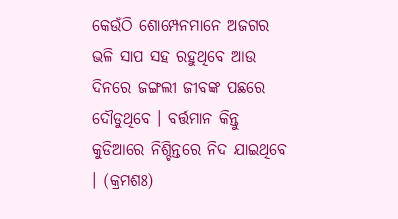କେଉଁଠି ଶୋମ୍ପେନମାନେ ଅଜଗର ଭଳି ସାପ ସହ ରହୁଥିବେ ଆଉ ଦିନରେ ଜଙ୍ଗଲୀ ଜୀବଙ୍କ ପଛରେ ଦୌଡୁଥିବେ । ବର୍ତ୍ତମାନ କିନ୍ତୁ କୁଡିଆରେ ନିଶ୍ଚିନ୍ତରେ ନିଦ ଯାଇଥିବେ । (କ୍ରମଶଃ)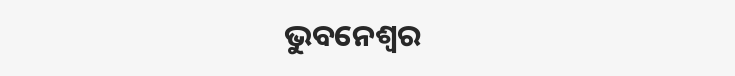ଭୁବନେଶ୍ୱର